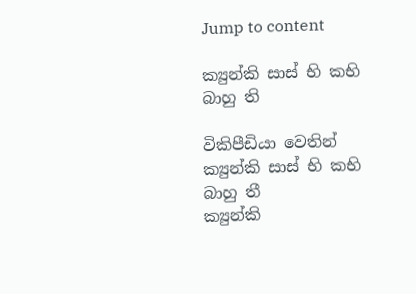Jump to content

ක්‍යුන්කි සාස් භි කභි බාහු ති

විකිපීඩියා වෙතින්
ක්‍යුන්කි සාස් භි කභි බාහු තී
ක්‍යුන්කි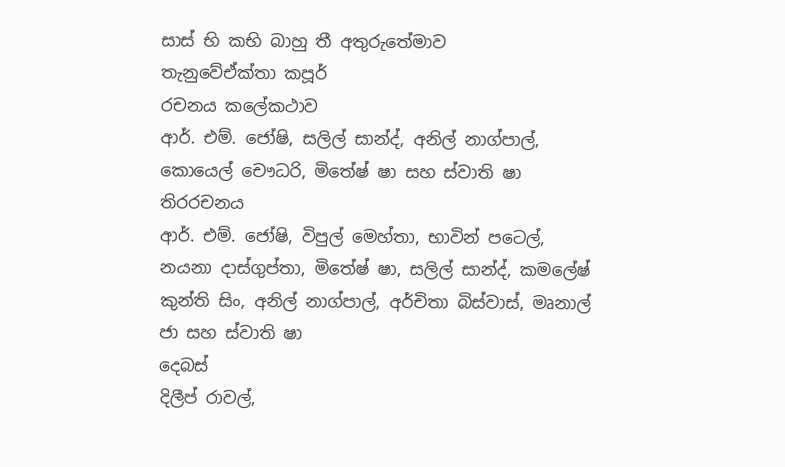සාස් භි කභි බාහු තී අතුරුතේමාව
තැනුවේඒක්තා කපූර්
රචනය කලේකථාව
ආර්. එම්. ජෝෂි, සලිල් සාන්ද්, අනිල් නාග්පාල්, කොයෙල් චෞධරි, මිතේෂ් ෂා සහ ස්වාති ෂා
තිරරචනය
ආර්. එම්. ජෝෂි, විපුල් මෙහ්තා, භාවින් පටෙල්, නයනා දාස්ගුප්තා, මිතේෂ් ෂා, සලිල් සාන්ද්, කමලේෂ් කුන්ති සිං, අනිල් නාග්පාල්, අර්චිතා බිස්වාස්, මෘනාල් ජා සහ ස්වාති ෂා
දෙබස්
දිලීප් රාවල්,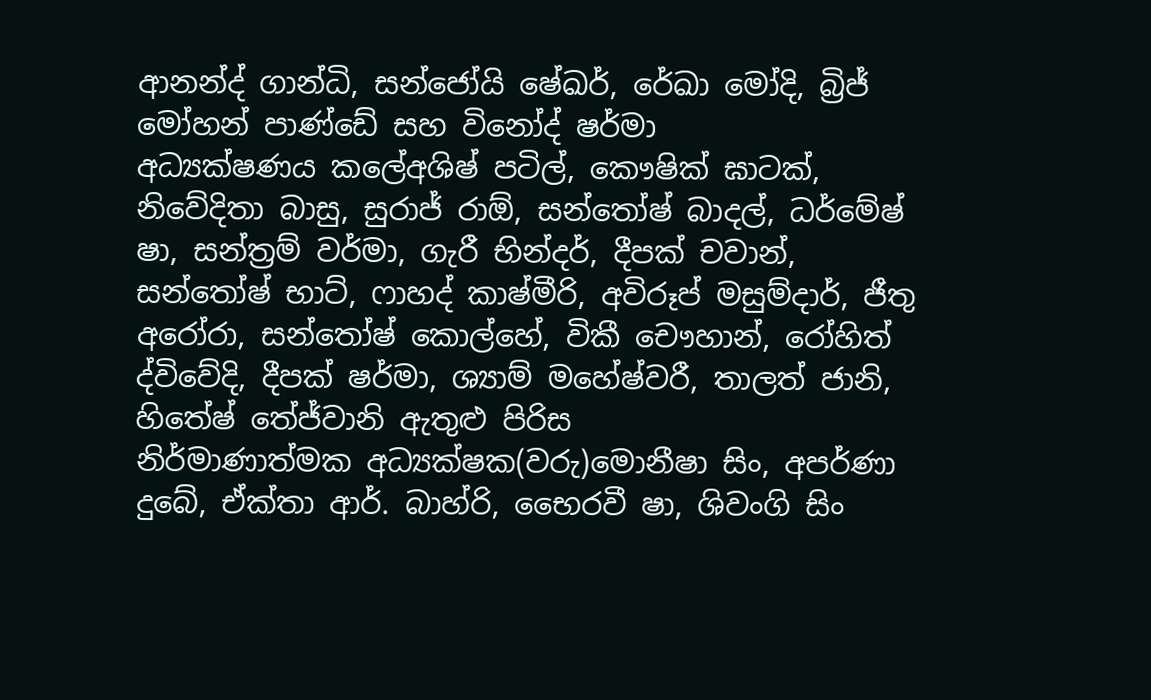ආනන්ද් ගාන්ධි, සන්ජෝයි ෂේඛර්, රේඛා මෝදි, බ්‍රිජ් මෝහන් පාණ්ඩේ සහ විනෝද් ෂර්මා
අධ්‍යක්ෂණය කලේඅශිෂ් පටිල්, කෞෂික් ඝාටක්, නිවේදිතා බාසු, සුරාජ් රාඕ, සන්තෝෂ් බාදල්, ධර්මේෂ් ෂා, සන්ත්‍රම් වර්මා, ගැරී භින්දර්, දීපක් චවාන්, සන්තෝෂ් භාට්, ෆාහද් කාෂ්මීරි, අවිරූප් මසුම්දාර්, ජීතු අරෝරා, සන්තෝෂ් කොල්හේ, විකී චෞහාන්, රෝහිත් ද්විවේදි, දීපක් ෂර්මා, ශ්‍යාම් මහේෂ්වරී, තාලත් ජානි, හිතේෂ් තේජ්වානි ඇතුළු පිරිස
නිර්මාණාත්මක අධ්‍යක්ෂක(වරු)මොනීෂා සිං, අපර්ණා දුබේ, ඒක්තා ආර්. බාහ්රි, භෛරවී ෂා, ශිවංගි සිං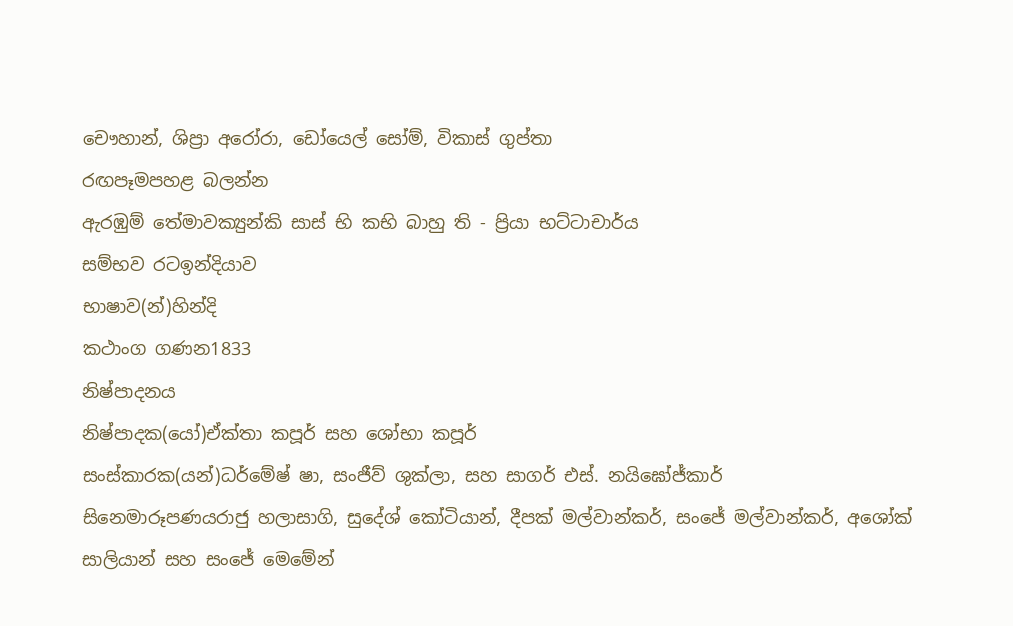චෞහාන්, ශිප්‍රා අරෝරා, ඩෝයෙල් සෝම්, විකාස් ගුප්තා
රඟපෑමපහළ බලන්න
ඇරඹුම් තේමාවක්‍යුන්කි සාස් භි කභි බාහු ති - ප්‍රියා භට්ටාචාර්ය
සම්භව රටඉන්දියාව
භාෂාව(න්)හින්දි
කථාංග ගණන1833
නිෂ්පාදනය
නිෂ්පාදක(යෝ)ඒක්තා කපූර් සහ ශෝභා කපූර්
සංස්කාරක(යන්)ධර්මේෂ් ෂා, සංජීව් ශුක්ලා, සහ සාගර් එස්. නයිඝෝජ්කාර්
සිනෙමාරූපණයරාජු හලාසාගි, සුදේශ් කෝටියාන්, දීපක් මල්වාන්කර්, සංජේ මල්වාන්කර්, අශෝක් සාලියාන් සහ සංජේ මෙමේන්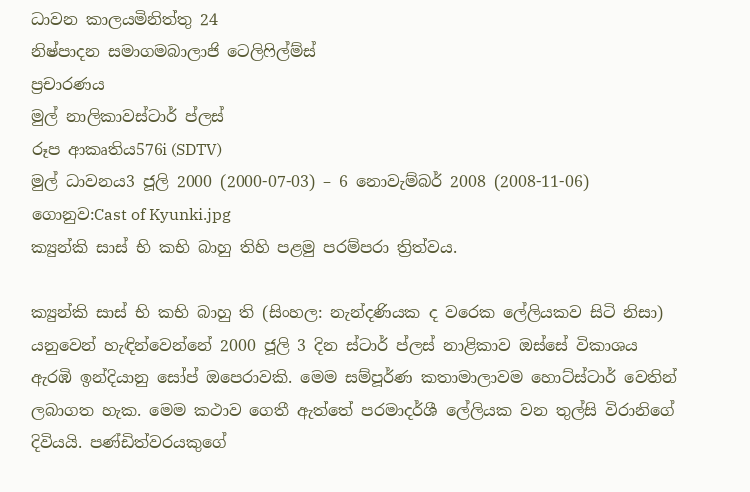ධාවන කාලයමිනිත්තු 24
නිෂ්පාදන සමාගමබාලාජි ටෙලිෆිල්ම්ස්
ප්‍රචාරණය
මුල් නාලිකාවස්ටාර් ප්ලස්
රූප ආකෘතිය576i (SDTV)
මුල් ධාවනය3 ජූලි 2000 (2000-07-03) – 6 නොවැම්බර් 2008 (2008-11-06)
ගොනුව:Cast of Kyunki.jpg
ක්‍යුන්කි සාස් භි කභි බාහු තිහි පළමු පරම්පරා ත්‍රිත්වය.

ක්‍යුන්කි සාස් භි කභි බාහු ති (සිංහල: නැන්දණියක ද වරෙක ලේලියකව සිටි නිසා) යනුවෙන් හැඳින්වෙන්නේ 2000 ජූලි 3 දින ස්ටාර් ප්ලස් නාළිකාව ඔස්සේ විකාශය ඇරඹි ඉන්දියානු සෝප් ඔපෙරාවකි. මෙම සම්පූර්ණ කතාමාලාවම හොට්ස්ටාර් වෙතින් ලබාගත හැක. මෙම කථාව ගෙතී ඇත්තේ පරමාදර්ශී ලේලියක වන තුල්සි විරානිගේ දිවියයි. පණ්ඩිත්වරයකුගේ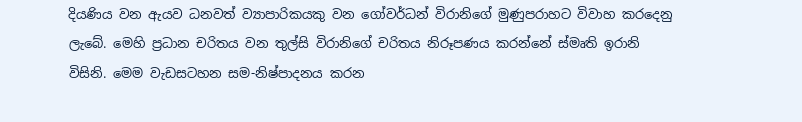දියණිය වන ඇයව ධනවත් ව්‍යාපාරිකයකු වන ගෝවර්ධන් විරානිගේ මුණුපරාහට විවාහ කරදෙනු ලැබේ. මෙහි ප්‍රධාන චරිතය වන තුල්සි විරානිගේ චරිතය නිරූපණය කරන්නේ ස්මෘති ඉරානි විසිනි. මෙම වැඩසටහන සම-නිෂ්පාදනය කරන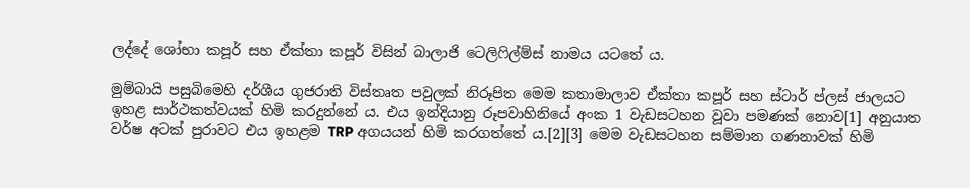ලද්දේ ශෝභා කපූර් සහ ඒක්තා කපූර් විසින් බාලාජි ටෙලිෆිල්ම්ස් නාමය යටතේ ය.

මුම්බායි පසුබිමෙහි දර්ශීය ගුජරාති විස්තෘත පවුලක් නිරූපිත මෙම කතාමාලාව ඒක්තා කපූර් සහ ස්ටාර් ප්ලස් ජාලයට ඉහළ සාර්ථකත්වයක් හිමි කරදුන්නේ ය. එය ඉන්දියානු රූපවාහිනියේ අංක 1 වැඩසටහන වූවා පමණක් නොව[1] අනුයාත වර්ෂ අටක් පුරාවට එය ඉහළම TRP අගයයන් හිමි කරගත්තේ ය.[2][3] මෙම වැඩසටහන සම්මාන ගණනාවක් හිමි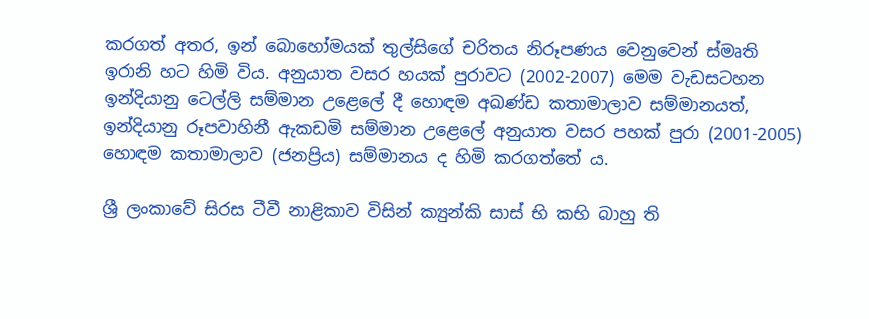කරගත් අතර, ඉන් බොහෝමයක් තුල්සිගේ චරිතය නිරූපණය වෙනුවෙන් ස්මෘති ඉරානි හට හිමි විය. අනුයාත වසර හයක් පුරාවට (2002-2007) මෙම වැඩසටහන ඉන්දියානු ටෙල්ලි සම්මාන උළෙලේ දී හොඳම අඛණ්ඩ කතාමාලාව සම්මානයත්, ඉන්දියානු රූපවාහිනී ඇකඩමි සම්මාන උළෙලේ අනුයාත වසර පහක් පුරා (2001-2005) හොඳම කතාමාලාව (ජනප්‍රිය) සම්මානය ද හිමි කරගත්තේ ය.

ශ්‍රී ලංකාවේ සිරස ටීවී නාළිකාව විසින් ක්‍යුන්කි සාස් භි කභි බාහු ති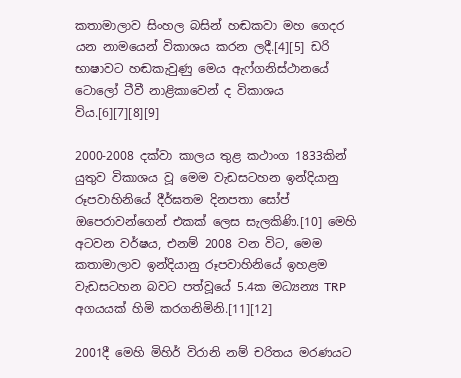කතාමාලාව සිංහල බසින් හඬකවා මහ ගෙදර යන නාමයෙන් විකාශය කරන ලදී.[4][5] ඩරි භාෂාවට හඬකැවුණු මෙය ඇෆ්ගනිස්ථානයේ ටොලෝ ටීවී නාළිකාවෙන් ද විකාශය විය.[6][7][8][9]

2000-2008 දක්වා කාලය තුළ කථාංග 1833කින් යුතුව විකාශය වූ මෙම වැඩසටහන ඉන්දියානු රූපවාහිනියේ දීර්ඝතම දිනපතා සෝප් ඔපෙරාවන්ගෙන් එකක් ලෙස සැලකිණි.[10] මෙහි අටවන වර්ෂය, එනම් 2008 වන විට, මෙම කතාමාලාව ඉන්දියානු රූපවාහිනියේ ඉහළම වැඩසටහන බවට පත්වූයේ 5.4ක මධ්‍යන්‍ය TRP අගයයක් හිමි කරගනිමිනි.[11][12]

2001දී මෙහි මිහිර් විරානි නම් චරිතය මරණයට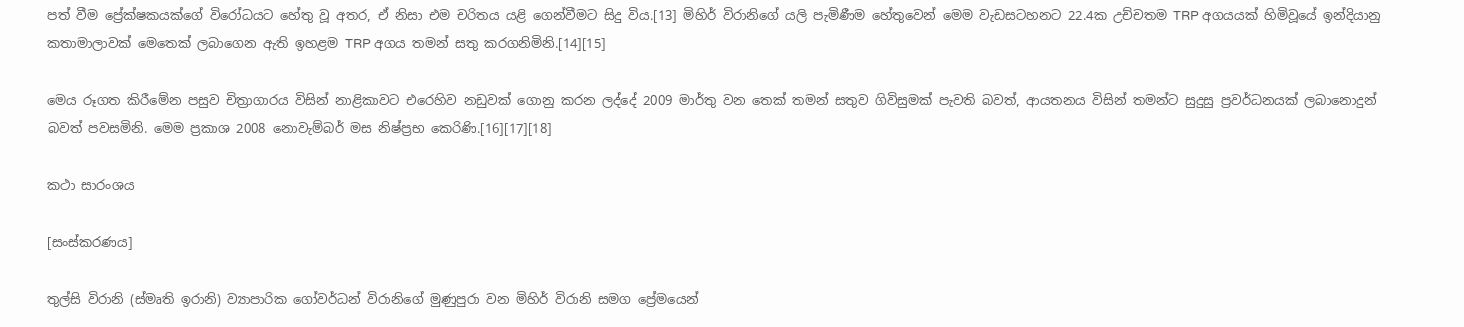පත් වීම ප්‍රේක්ෂකයක්ගේ විරෝධයට හේතු වූ අතර, ඒ නිසා එම චරිතය යළි ගෙන්වීමට සිදු විය.[13] මිහිර් විරානිගේ යලි පැමිණීම හේතුවෙන් මෙම වැඩසටහනට 22.4ක උච්චතම TRP අගයයක් හිමිවූයේ ඉන්දියානු කතාමාලාවක් මෙතෙක් ලබාගෙන ඇති ඉහළම TRP අගය තමන් සතු කරගනිමිනි.[14][15]

මෙය රූගත කිරීමේන පසුව චිත්‍රාගාරය විසින් නාළිකාවට එ‍රෙහිව නඩුවක් ගොනු කරන ලද්දේ 2009 මාර්තු වන තෙක් තමන් සතුව ගිවිසුමක් පැවති බවත්, ආයතනය විසින් තමන්ට සුදුසු ප්‍රවර්ධනයක් ලබානොදුන් බවත් පවසමිනි. මෙම ප්‍රකාශ 2008 නොවැම්බර් මස නිෂ්ප්‍රභ කෙරිණි.[16][17][18]

කථා සාරංශය

[සංස්කරණය]

තුල්සි විරානි (ස්මෘති ඉරානි) ව්‍යාපාරික ‍ගෝවර්ධන් විරානිගේ මුණුපුරා වන මිහිර් විරානි සමග ප්‍රේමයෙන්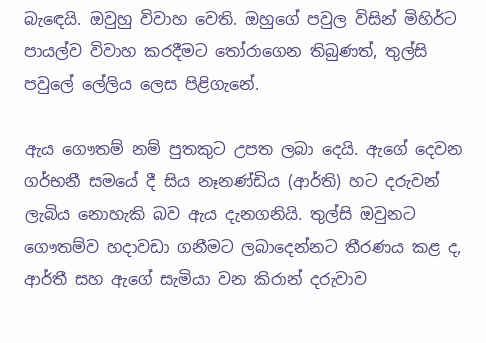බැ‍ඳෙයි. ඔවුහු විවාහ වෙති. ඔහුගේ පවුල විසින් මිහිර්ට පායල්ව විවාහ කරදීමට තෝරාගෙන තිබුණත්, තුල්සි පවුලේ ලේලිය ලෙස පිළිගැනේ.

ඇය ගෞතම් නම් පුතකුට උපත ලබා දෙයි. ඇගේ දෙවන ගර්භනී සමයේ දී සිය නෑනණ්ඩිය (ආර්ති) හට දරුවන් ලැබිය නොහැකි බව ඇය දැනගනියි. තුල්සි ඔවුනට ගෞතම්ව හදාවඩා ගනීමට ලබාදෙන්නට තීරණය කළ ද, ආර්තී සහ ඇගේ සැමියා වන කිරාන් දරුවාව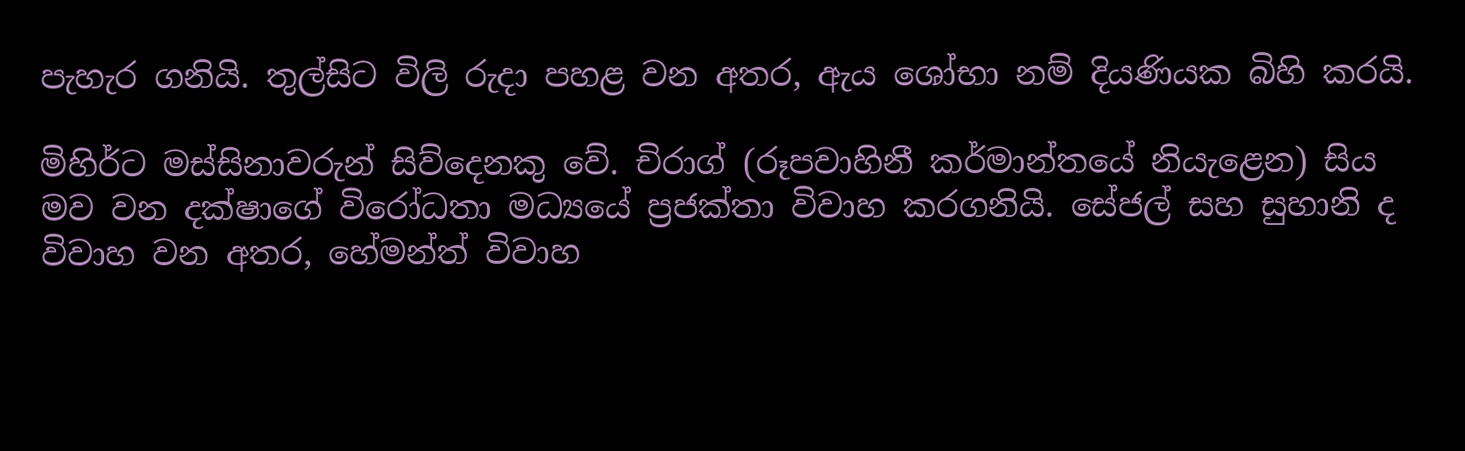පැහැර ගනියි. තුල්සිට විලි රුදා පහළ වන අතර, ඇය ශෝභා නම් දියණියක බිහි කරයි.

මිහිර්ට මස්සිනාවරුන් සිව්දෙනකු වේ. චිරාග් (රූපවාහිනී කර්මාන්තයේ නියැළෙන) සිය මව වන දක්ෂාගේ විරෝධතා මධ්‍යයේ ප්‍රජක්තා විවාහ කරගනියි. සේජල් සහ සුහානි ද විවාහ වන අතර, හේමන්ත් විවාහ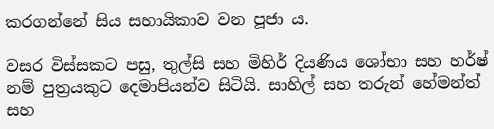කරගන්නේ සිය සහායිකාව වන පූජා ය.

වසර විස්සකට පසු, තුල්සි සහ මිහිර් දියණිය ශෝභා සහ හර්ෂ් නම් පුත්‍රයකුට දෙමාපියන්ව සිටියි. සාහිල් සහ තරුන් හේමන්ත් සහ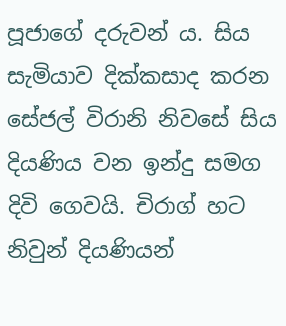පූජාගේ දරුවන් ය. සිය සැමියාව දික්කසාද කරන සේජල් විරානි නිවසේ සිය දියණිය වන ඉන්දු සමග දිවි ගෙවයි. චිරාග් හට නිවුන් දියණියන්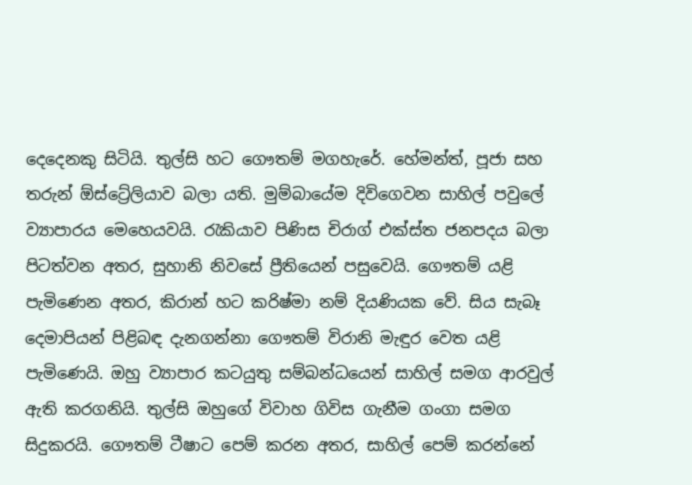දෙදෙනකු සිටියි. තුල්සි හට ගෞතම් මගහැරේ. හේමන්ත්, පූජා සහ තරුන් ඕස්ට්‍රේලියාව බලා යති. මුම්බායේම දිවිගෙවන සාහිල් පවුලේ ව්‍යාපාරය මෙහෙයවයි. රැකියාව පිණිස චිරාග් එක්ස්ත ජනපදය බලා පිටත්වන අතර, සුහානි නිවසේ ප්‍රීතියෙන් පසුවෙයි. ගෞතම් යළි පැමිණෙන අතර, කිරාන් හට කරිෂ්මා නම් දියණියක වේ. සිය සැබෑ දෙමාපියන් පිළිබඳ දැනගන්නා ගෞතම් විරානි මැඳුර වෙත යළි පැමිණෙයි. ඔහු ව්‍යාපාර කටයුතු සම්බන්ධයෙන් සාහිල් සමග ආරවුල් ඇති කරගනියි. තුල්සි ඔහු‍ගේ විවාහ ගිවිස ගැනීම ගංගා සමග සිදුකරයි. ගෞතම් ටීෂාට පෙම් කරන අතර, සාහිල් පෙම් කරන්නේ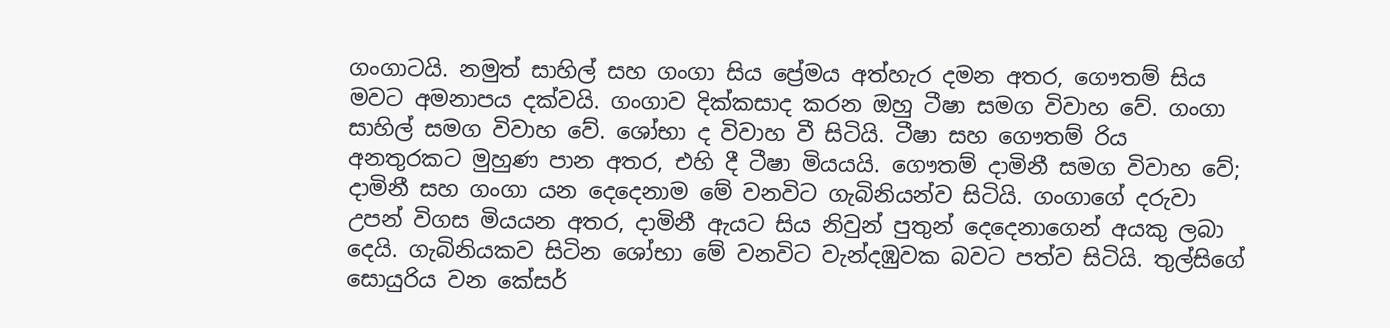ගංගාටයි. නමුත් සාහිල් සහ ගංගා සිය ‍ප්‍රේමය අත්හැර දමන අතර, ගෞතම් සිය මවට අමනාපය දක්වයි. ගංගාව දික්කසාද කරන ඔහු ටීෂා සමග විවාහ වේ. ගංගා සාහිල් සමග විවාහ වේ. ශෝභා ද විවාහ වී සිටියි. ටීෂා සහ ගෞතම් රිය අනතුරකට මුහුණ පාන අතර, එහි දී ටීෂා මියයයි. ගෞතම් දාමිනී සමග විවාහ වේ; දාමිනී සහ ගංගා යන දෙදෙනාම මේ වනවිට ගැබිනියන්ව සිටියි. ගංගාගේ දරුවා උපන් විගස මියයන අතර, දාමිනී ඇයට සිය නිවුන් පුතුන් දෙදෙනාගෙන් අයකු ලබා දෙයි. ගැබිනියකව සිටින ශෝභා මේ වනවිට වැන්දඹුවක බවට පත්ව සිටියි. තුල්සිගේ සොයුරිය වන කේසර්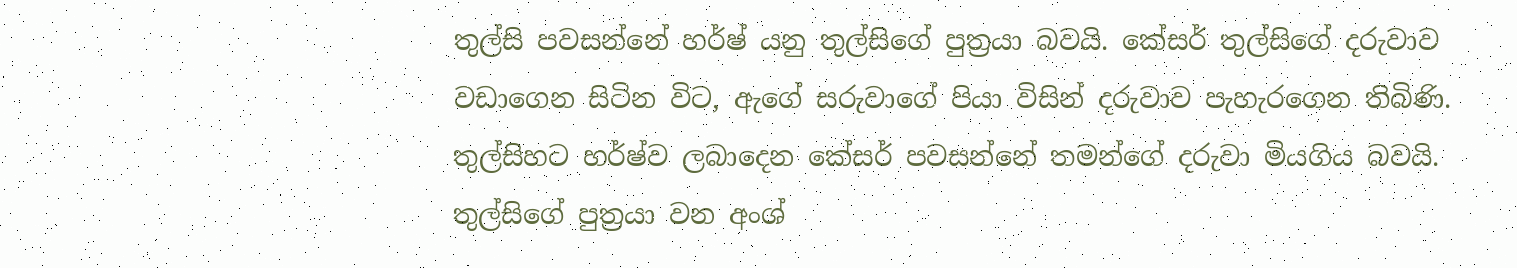තුල්සි පවසන්නේ හර්ෂ් යනු තුල්සිගේ පුත්‍රයා බවයි. කේසර් තුල්සිගේ දරුවාව වඩාගෙන සිටින විට, ඇගේ සරුවාගේ පියා විසින් දරුවාව පැහැරගෙන තිබිණි. තුල්සිහට හර්ෂ්ව ලබාදෙන කේසර් පවසන්නේ තමන්ගේ දරුවා මියගිය බවයි. තුල්සිගේ පුත්‍රයා වන අංශ්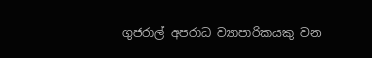ගුජරාල් අපරාධ ව්‍යාපාරිකයකු වන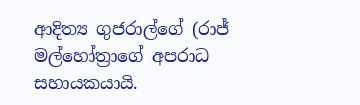ආදිත්‍ය ගුජරාල්ගේ (රාජ් මල්හෝත්‍රාගේ අපරාධ සහායකයායි.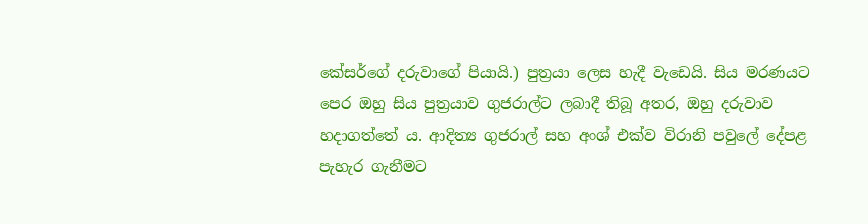කේසර්ගේ දරුවාගේ පියායි.) පුත්‍රයා ලෙස හැදී වැඩෙයි. සිය මරණයට පෙර ඔහු සිය පුත්‍රයාව ගුජරාල්ට ලබාදී තිබූ අතර, ඔහු දරුවාව හදාගත්තේ ය. ආදිත්‍ය ගුජරාල් සහ අංශ් එක්ව විරානි පවුලේ දේපළ පැහැර ගැනීමට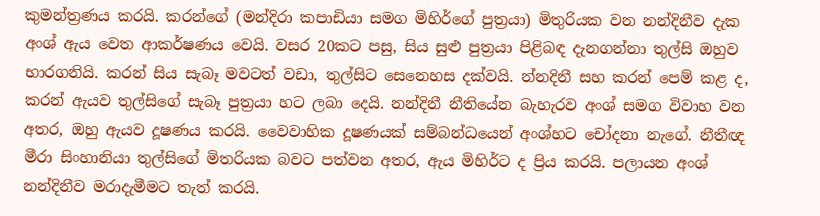කුමන්ත්‍රණය කරයි. කරන්ගේ (මන්දිරා කපාඩියා සමග මිහිර්ගේ පුත්‍රයා) මිතුරියක වන නන්දිනීව දැක අංශ් ඇය වෙත ආකර්ෂණය වෙයි. වසර 20කට පසු, සිය සුළු පුත්‍රයා පිළිබඳ දැනගන්නා තුල්සි ඔහුව භාරගනියි. කරන් සිය සැබෑ මවටත් වඩා, තුල්සිට සෙනෙහස දක්වයි. න්නදිනී සහ කරන් පෙම් කළ ද, කරන් ඇයව තුල්සිගේ සැබෑ පුත්‍රයා හට ලබා දෙයි. නන්දිනී නීතියේන බැහැරව අංශ් සමග විවාහ වන අතර, ඔහු ඇයව දූෂණය කරයි. වෛවාහික දූෂණයක් සම්බන්ධයෙන් අංශ්හට ‍චෝදනා නැගේ. නීතීඥ මීරා සිංහානියා තුල්සිගේ මිතරියක බවට පත්වන අතර, ඇය මිහිර්ට ද ප්‍රිය කරයි. පලායන අංශ් නන්දිනීව මරාදැමීමට තැත් කරයි.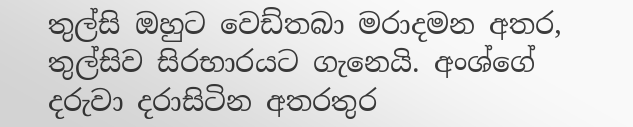තුල්සි ඔහුට වෙඩ්තබා මරාදමන අතර, තුල්සිව සිරභාරයට ගැනෙයි. අංශ්ගේ දරුවා දරාසිටින අතරතුර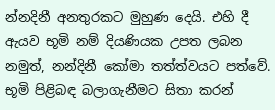න්නදිනී අනතුරකට මුහුණ දෙයි. එහි දී ඇයව භූමි නම් දියණියක උපත ලබන නමුත්, නන්දිනී කෝමා තත්ත්වයට පත්වේ. භූමි පිළිබඳ බලාගැනීමට සිතා කරන්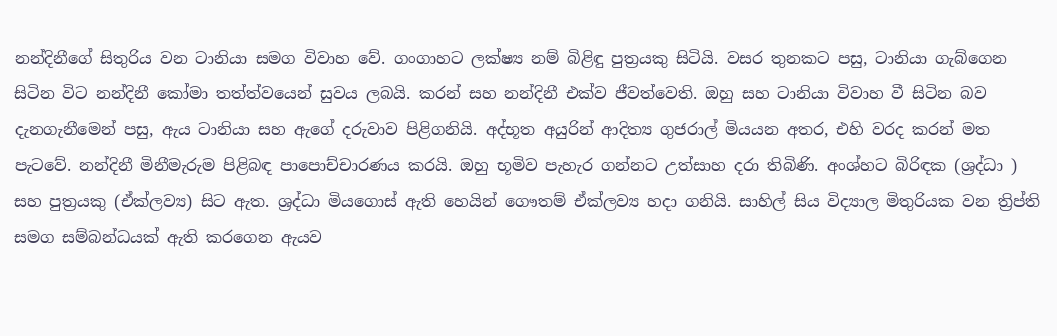නන්දිනීගේ සිතුරිය වන ටානියා සමග විවාහ වේ. ගංගාහට ලක්ෂ්‍ය නම් බිළිඳු පුත්‍රයකු සිටියි. වසර තුනකට පසු, ටානියා ගැබ්ගෙන සිටින විට නන්දිනී කෝමා තත්ත්වයෙන් සුවය ලබයි. කරන් සහ නන්දිනී එක්ව ජීවත්වෙති. ඔහු සහ ටානියා විවාහ වී සිටින බව දැනගැනීමෙන් පසු, ඇය ටානියා සහ ඇගේ දරුවාව පිළිගනියි. අද්භූත අයුරින් ආදිත්‍ය ගුජරාල් මියයන අතර, එහි වරද කරන් මත පැටවේ. නන්දිනී මිනීමැරුම පිළිබඳ පාපොච්චාරණය කරයි‍. ඔහු භූමිව පැහැර ගන්නට උත්සාහ දරා තිබිණි. අංශ්හට බිරිඳක (ශ්‍රද්ධා ) සහ පුත්‍රයකු (ඒක්ලව්‍ය) සිට ඇත. ශ්‍රද්ධා මියගොස් ඇති හෙයින් ගෞතම් ඒක්ලව්‍ය හදා ගනියි. සාහිල් සිය විද්‍යාල මිතුරියක වන ත්‍රිප්ති සමග සම්බන්ධයක් ඇති කරගෙන ඇයව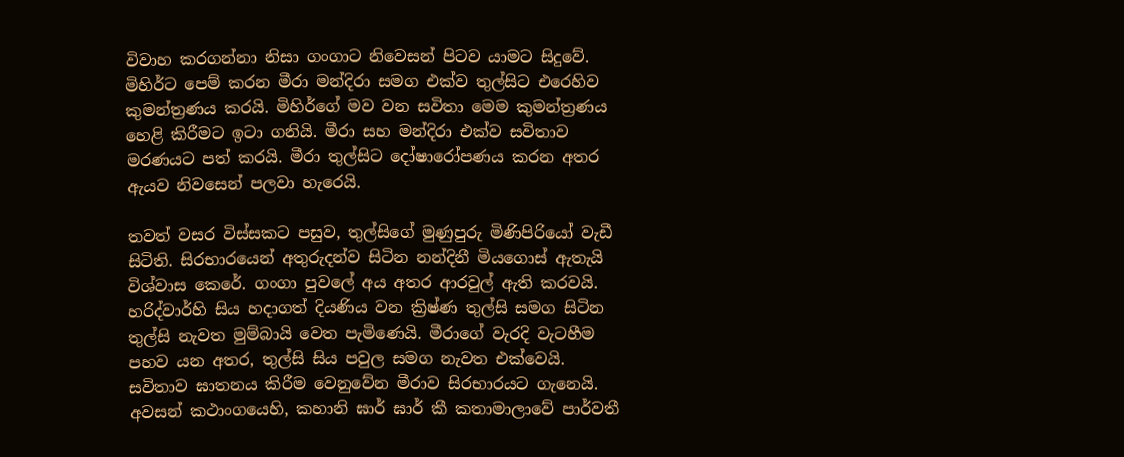විවාහ කරගන්නා නිසා ගංගාට නිවෙසන් පිටව යාමට සිදුවේ. මිහිර්ට පෙම් කරන මීරා මන්දිරා සමග එක්ව තුල්සිට එරෙහිව කුමන්ත්‍රණය කරයි. මිහිර්ගේ මව වන සවිතා මෙම කුමන්ත්‍රණය හෙළි කිරීමට ඉටා ගනියි. මීරා සහ මන්දිරා එක්ව සවිතාව මරණයට පත් කරයි. මීරා තුල්සිට දෝෂාරෝපණය කරන අතර ඇයව නිවසෙන් පලවා හැරෙයි.

තවත් වසර විස්සකට පසුව, තුල්සිගේ මුණුපුරු මිණිපිරියෝ වැඩී සිටිති. සිරභාරයෙන් අතුරුදන්ව සිටින නන්දිනී මියගොස් ඇතැයි විශ්වාස කෙරේ. ගංගා පුවලේ අය අතර ආරවුල් ඇති කරවයි. හරිද්වාර්හි සිය හදාගත් දියණිය වන ක්‍රිෂ්ණ තුල්සි සමග සිටින තුල්සි නැවත මුම්බායි වෙත පැමිණෙයි. මීරාගේ වැරදි වැටහීම පහව යන අතර, තුල්සි සිය පවුල සමග නැවත එක්වෙයි. සවිතාව ඝාතනය කිරීම වෙනුවේන මීරාව සිරභාරයට ගැනෙයි. අවසන් කථාංගයෙහි, කහානි ඝාර් ඝාර් කී කතාමාලාවේ පාර්වතී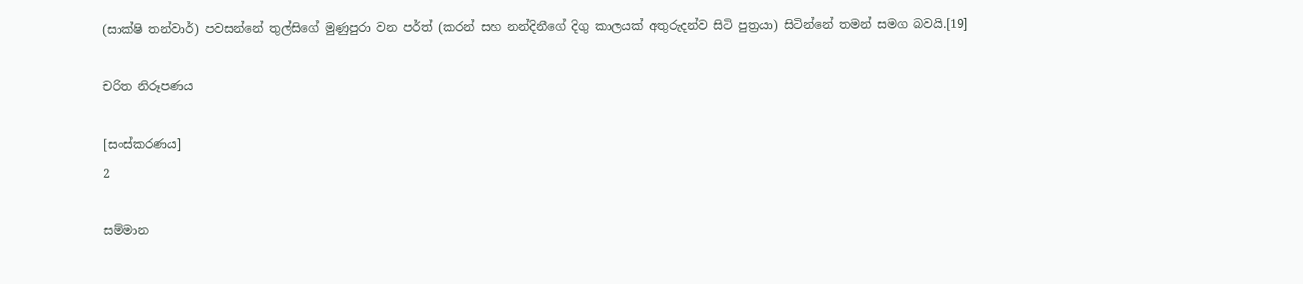(සාක්ෂි තන්වාර්) පවසන්නේ තුල්සිගේ මුණුපුරා වන පර්ත් (කරන් සහ නන්දිනීගේ දිගු කාලයක් අතුරුදන්ව සිටි පුත්‍රයා) සිටින්නේ තමන් සමග බවයි.[19]

චරිත නිරූපණය

[සංස්කරණය]
2

සම්මාන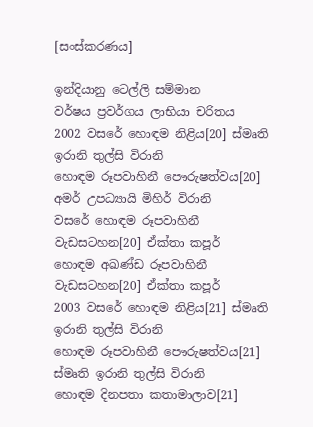[සංස්කරණය]

ඉන්දියානු ටෙල්ලි සම්මාන
වර්ෂය ප්‍රවර්ගය ලාභියා චරිතය
2002 වසරේ හොඳම නිළිය[20] ස්මෘති ඉරානි තුල්සි විරානි
හොඳම රූපවාහිනී පෞරුෂත්වය[20] අමර් උපධ්‍යායි මිහිර් විරානි
වසරේ හොඳම රූපවාහිනී වැඩසටහන[20] ඒක්තා කපූර්
හොඳම අඛණ්ඩ රූපවාහිනී වැඩසටහන[20] ඒක්තා කපූර්
2003 වසරේ හොඳම නිළිය[21] ස්මෘති ඉරානි තුල්සි විරානි
හොඳම රූපවාහිනී පෞරුෂත්වය[21] ස්මෘති ඉරානි තුල්සි විරානි
හොඳම දිනපතා කතාමාලාව[21]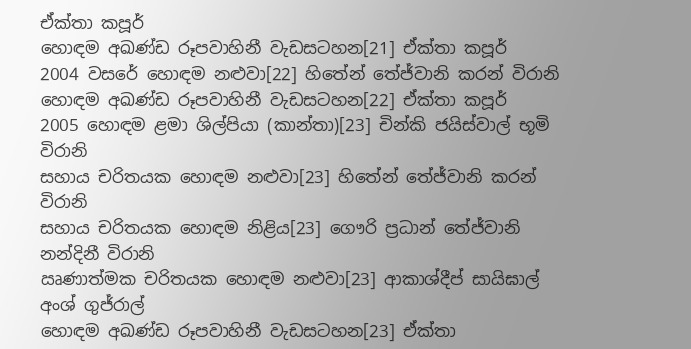ඒක්තා කපූර්
හොඳම අඛණ්ඩ රූපවාහිනී වැඩසටහන[21] ඒක්තා කපූර්
2004 වසරේ හොඳම නළුවා[22] හිතේන් තේජ්වානි කරන් විරානි
හොඳම අඛණ්ඩ රූපවාහිනී වැඩසටහන[22] ඒක්තා කපූර්
2005 හොඳම ළමා ශිල්පියා (කාන්තා)[23] චින්කි ජයිස්වාල් භූමි විරානි
සහාය චරිතයක හොඳම නළුවා[23] හිතේන් තේජ්වානි කරන් විරානි
සහාය චරිතයක හොඳම නිළිය[23] ගෞරි ප්‍රධාන් තේජ්වානි නන්දිනී විරානි
ඍණාත්මක චරිතයක හොඳම නළුවා[23] ආකාශ්දීප් සායිඝාල් අංශ් ගුජ්රාල්
හොඳම අඛණ්ඩ රූපවාහිනී වැඩසටහන[23] ඒක්තා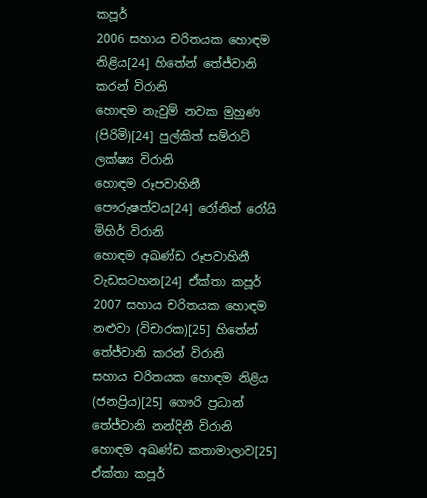කපූර්
2006 සහාය චරිතයක හොඳම නිළිය[24] හිතේන් තේජ්වානි කරන් විරානි
හොඳම නැවුම් නවක මුහුණ (පිරිමි)[24] පුල්කිත් සම්රාට් ලක්ෂ්‍ය විරානි
හොඳම රූපවාහිනී පෞරුෂත්වය[24] රෝනිත් රෝයි මිහිර් විරානි
හොඳම අඛණ්ඩ රූපවාහිනී වැ‍ඩසටහන[24] ඒක්තා කපූර්
2007 සහාය චරිතයක හොඳම නළුවා (විචාරක)[25] හිතේන් තේජ්වානි කරන් විරානි
සහාය චරිතයක හොඳම නිළිය (ජනප්‍රිය)[25] ගෞරි ප්‍රධාන් තේජ්වානි නන්දිනී විරානි
හොඳම අඛණ්ඩ කතාමාලාව[25] ඒක්තා කපූර්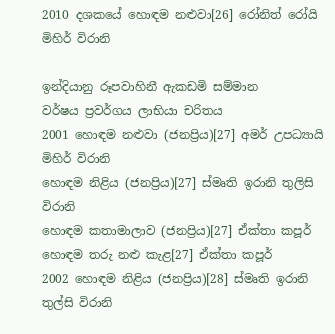2010 දශකයේ හොඳම නළුවා[26] රෝනිත් රෝයි මිහිර් විරානි

ඉන්දියානු රූපවාහිනී ඇකඩමි සම්මාන
වර්ෂය ප්‍රවර්ගය ලාභියා චරිතය
2001 හොඳම නළුවා (ජනප්‍රිය)[27] අමර් උපධ්‍යායි මිහිර් විරානි
හොඳම නිළිය (ජනප්‍රිය)[27] ස්මෘති ඉරානි තුලිසි විරානි
හොඳම කතාමාලාව (ජනප්‍රිය)[27] ඒක්තා කපූර්
හොඳම තරු නළු කැළ[27] ඒක්තා කපූර්
2002 හොඳම නිළිය (ජනප්‍රිය)[28] ස්මෘති ඉරානි තුල්සි විරානි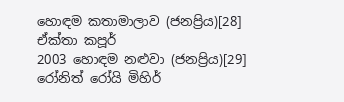හොඳම කතාමාලාව (ජනප්‍රිය)[28] ඒක්තා කපූර්
2003 හොඳම නළුවා (ජනප්‍රිය)[29] රෝනිත් රෝයි මිහිර්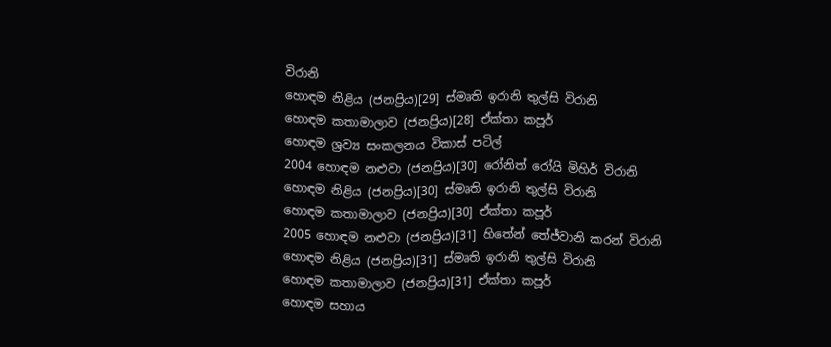විරානි
හොඳම නිළිය (ජනප්‍රිය)[29] ස්මෘති ඉරානි තුල්සි විරානි
හොඳම කතාමාලාව (ජනප්‍රිය)[28] ඒක්තා කපූර්
හොඳම ශ්‍රව්‍ය සංකලනය විකාස් පටිල්
2004 හොඳම නළුවා (ජනප්‍රිය)[30] රෝනිත් රෝයි මිහිර් විරානි
හොඳම නිළිය (ජනප්‍රිය)[30] ස්මෘති ඉරානි තුල්සි විරානි
හොඳම කතාමාලාව (ජනප්‍රිය)[30] ඒක්තා කපූර්
2005 හොඳම නළුවා (ජනප්‍රිය)[31] හිතේන් තේජ්වානි කරන් විරානි
හොඳම නිළිය (ජනප්‍රිය)[31] ස්මෘති ඉරානි තුල්සි විරානි
හොඳම කතාමාලාව (ජනප්‍රිය)[31] ඒක්තා කපූර්
හොඳම සහාය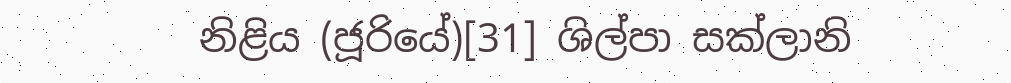නිළිය (ජූරියේ)[31] ශිල්පා සක්ලානි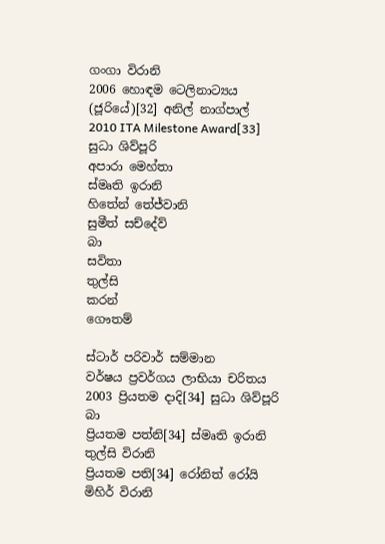ගංගා විරානි
2006 හොඳම ටෙලිනාට්‍යය (ජූරියේ)[32] අනිල් නාග්පාල්
2010 ITA Milestone Award[33] සුධා ශිව්පූරි
අපාරා මෙහ්තා
ස්මෘති ඉරානි
හිතේන් තේජ්වානි
සුමීත් සච්දේව්
බා
සවිතා
තුල්සි
කරන්
ගෞතම්

ස්ටාර් පරිවාර් සම්මාන
වර්ෂය ප්‍රවර්ගය ලාභියා චරිතය
2003 ප්‍රියතම දාදි[34] සුධා ශිව්පූරි බා
ප්‍රියතම පත්නි[34] ස්මෘති ඉරානි තුල්සි විරානි
ප්‍රියතම පති[34] රෝනිත් රෝයි මිහිර් විරානි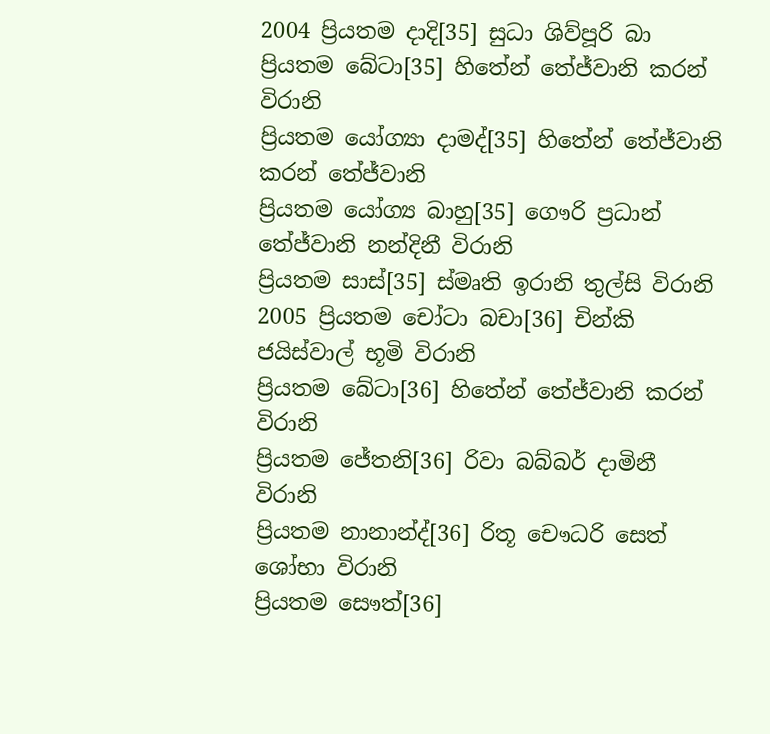2004 ප්‍රියතම දාදි[35] සුධා ශිව්පූරි බා
ප්‍රියතම බේටා[35] හිතේන් තේජ්වානි කරන් විරානි
ප්‍රියතම යෝග්‍යා දාමද්[35] හිතේන් තේජ්වානි කරන් තේජ්වානි
ප්‍රියතම යෝග්‍ය බාහු[35] ගෞරි ප්‍රධාන් තේජ්වානි නන්දිනී විරානි
ප්‍රියතම සාස්[35] ස්මෘති ඉරානි තුල්සි විරානි
2005 ප්‍රියතම චෝටා බචා[36] චින්කි ජයිස්වාල් භූමි විරානි
ප්‍රියතම බේටා[36] හිතේන් තේජ්වානි කරන් විරානි
ප්‍රියතම ජේතනි[36] රිවා බබ්බර් දාමිනී විරානි
ප්‍රියතම නානාන්ද්[36] රිතූ චෞධරි සෙත් ශෝභා විරානි
ප්‍රියතම සෞත්[36]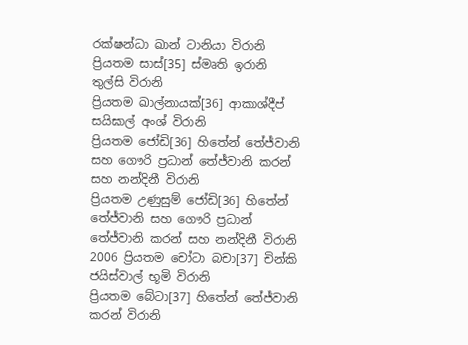රක්ෂන්ධා ඛාන් ටානියා විරානි
ප්‍රියතම සාස්[35] ස්මෘති ඉරානි තුල්සි විරානි
ප්‍රියතම ඛාල්නායක්[36] ආකාශ්දීප් සයිඝාල් අංශ් විරානි
ප්‍රියතම ජෝඩි[36] හිතේන් තේජ්වානි සහ ගෞරි ප්‍රධාන් තේජ්වානි කරන් සහ නන්දිනී විරානි
ප්‍රියතම උණුසුම් ජෝඩි[36] හිතේන් තේජ්වානි සහ ගෞරි ප්‍රධාන් තේජ්වානි කරන් සහ නන්දිනී විරානි
2006 ප්‍රියතම චෝටා බචා[37] චින්කි ජයිස්වාල් භූමි විරානි
ප්‍රියතම බේටා[37] හිතේන් තේජ්වානි කරන් විරානි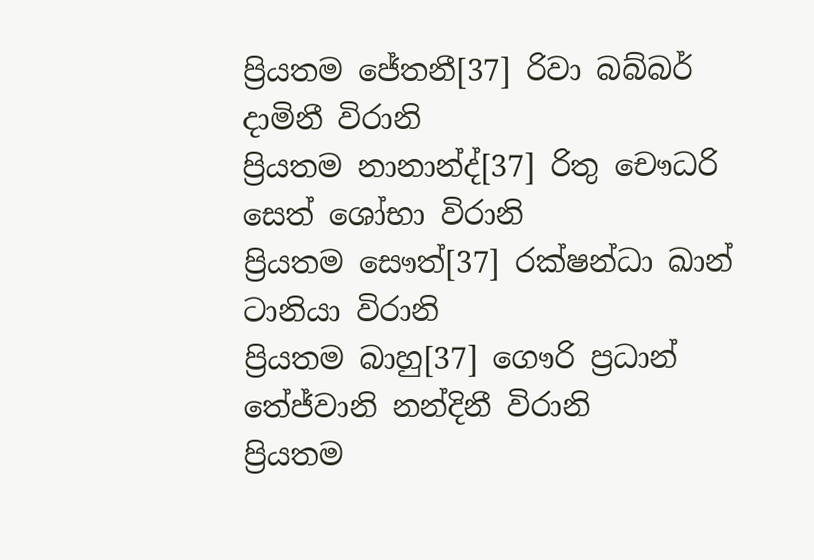ප්‍රියතම ජේතනී[37] රිවා බබ්බර් දාමිනී විරානි
ප්‍රියතම නානාන්ද්[37] රිතු චෞධරි සෙත් ශෝභා විරානි
ප්‍රියතම සෞත්[37] රක්ෂන්ධා ඛාන් ටානියා විරානි
ප්‍රියතම බාහු[37] ගෞරි ප්‍රධාන් තේජ්වානි නන්දිනී විරානි
ප්‍රියතම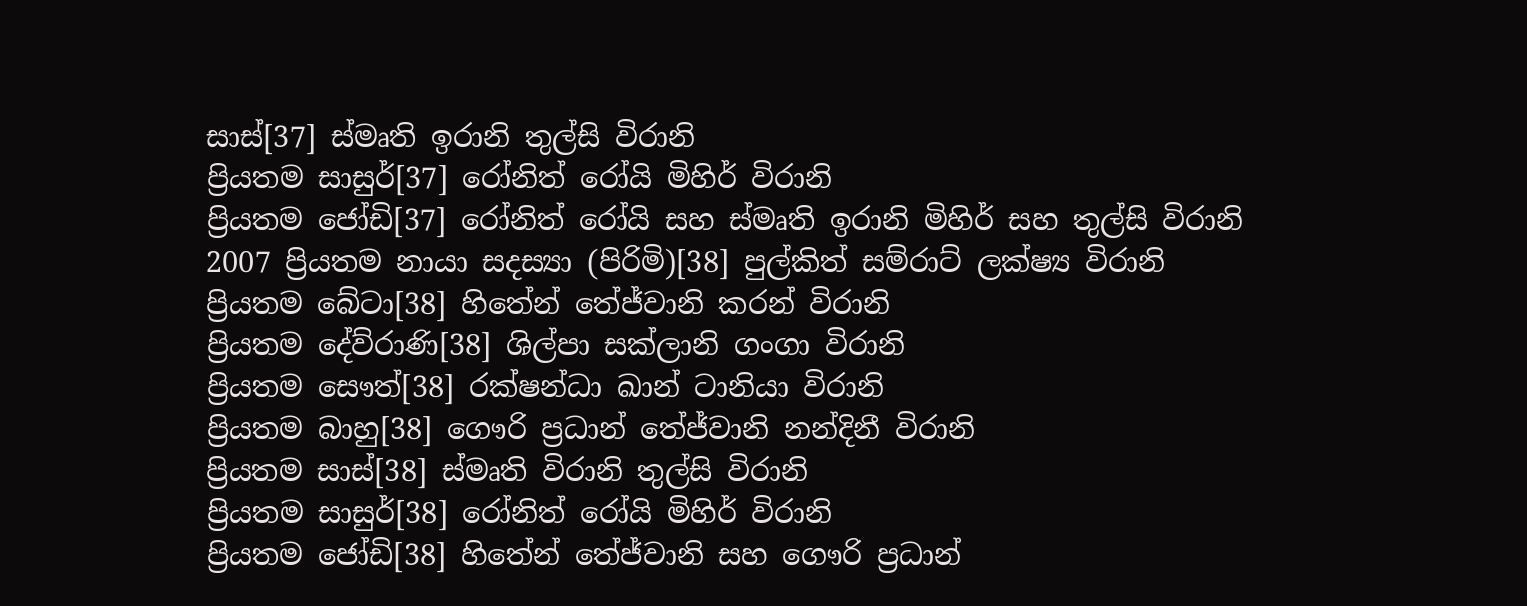සාස්[37] ස්මෘති ඉරානි තුල්සි විරානි
ප්‍රියතම සාසුර්[37] රෝනිත් රෝයි මිහිර් විරානි
ප්‍රියතම ජෝඩි[37] රෝනිත් රෝයි සහ ස්මෘති ඉරානි මිහිර් සහ තුල්සි විරානි
2007 ප්‍රියතම නායා සදස්‍යා (පිරිමි)[38] පුල්කිත් සම්රාට් ලක්ෂ්‍ය විරානි
ප්‍රියතම බේටා[38] හිතේන් තේජ්වානි කරන් විරානි
ප්‍රියතම දේව්රාණි[38] ශිල්පා සක්ලානි ගංගා විරානි
ප්‍රියතම සෞත්[38] රක්ෂන්ධා ඛාන් ටානියා විරානි
ප්‍රියතම බාහු[38] ගෞරි ප්‍රධාන් තේජ්වානි නන්දිනී විරානි
ප්‍රියතම සාස්[38] ස්මෘති විරානි තුල්සි විරානි
ප්‍රියතම සාසුර්[38] රෝනිත් රෝයි මිහිර් විරානි
ප්‍රියතම ජෝඩි[38] හිතේන් තේජ්වානි සහ ගෞරි ප්‍රධාන්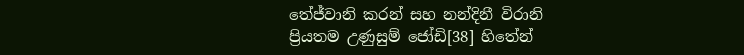තේජ්වානි කරන් සහ නන්දිනී විරානි
ප්‍රියතම උණුසුම් ජෝඩි[38] හිතේන්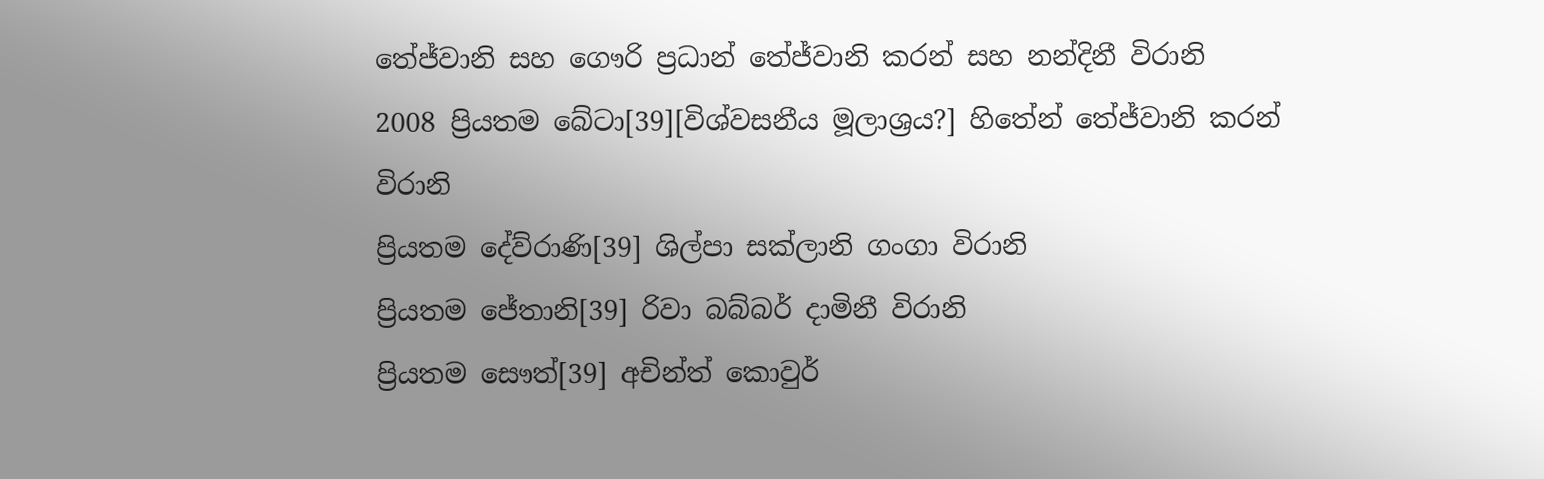තේජ්වානි සහ ගෞරි ප්‍රධාන් තේජ්වානි කරන් සහ නන්දිනී විරානි
2008 ප්‍රියතම බේටා[39][විශ්වසනීය මූලාශ්‍රය?] හිතේන් තේජ්වානි කරන් විරානි
ප්‍රියතම දේව්රාණි[39] ශිල්පා සක්ලානි ගංගා විරානි
ප්‍රියතම ජේතානි[39] රිවා බබ්බර් දාමිනී විරානි
ප්‍රියතම සෞත්[39] අචින්ත් කොවුර්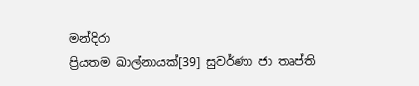මන්දිරා
ප්‍රියතම ඛාල්නායක්[39] සුවර්ණා ජා තෘප්ති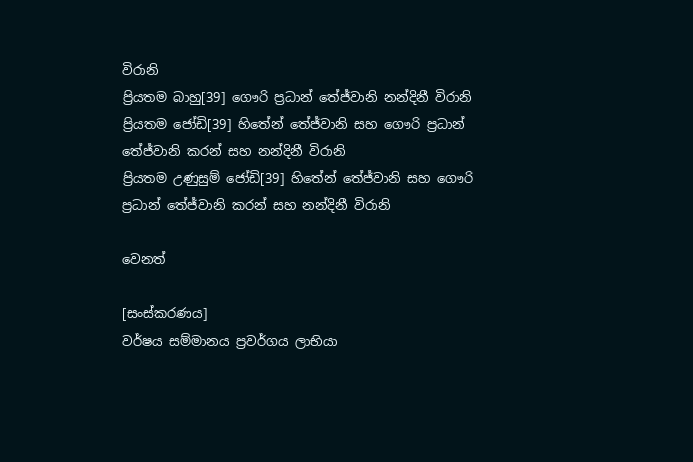විරානි
ප්‍රියතම බාහු[39] ගෞරි ප්‍රධාන් තේජ්වානි නන්දිනී විරානි
ප්‍රියතම ජෝඩි[39] හිතේන් තේජ්වානි සහ ගෞරි ප්‍රධාන් තේජ්වානි කරන් සහ නන්දිනී විරානි
ප්‍රියතම උණුසුම් ජෝඩි[39] හිතේන් තේජ්වානි සහ ගෞරි ප්‍රධාන් තේජ්වානි කරන් සහ නන්දිනී විරානි

වෙනත්

[සංස්කරණය]
වර්ෂය සම්මානය ප්‍රවර්ගය ‍ලාභියා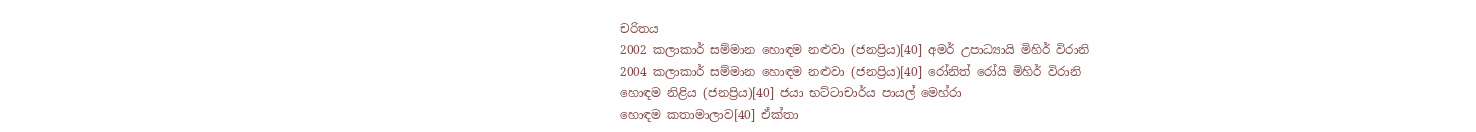චරිතය
2002 කලාකාර් සම්මාන හොඳම නළුවා (ජනප්‍රිය)[40] අමර් උපාධ්‍යායි මිහිර් විරානි
2004 කලාකාර් සම්මාන හොඳම නළුවා (ජනප්‍රිය)[40] රෝනිත් රෝයි මිහිර් විරානි
හොඳම නිළිය (ජනප්‍රිය)[40] ජයා භට්ටාචාර්ය පායල් මෙහ්රා
හොඳම කතාමාලාව[40] ඒක්තා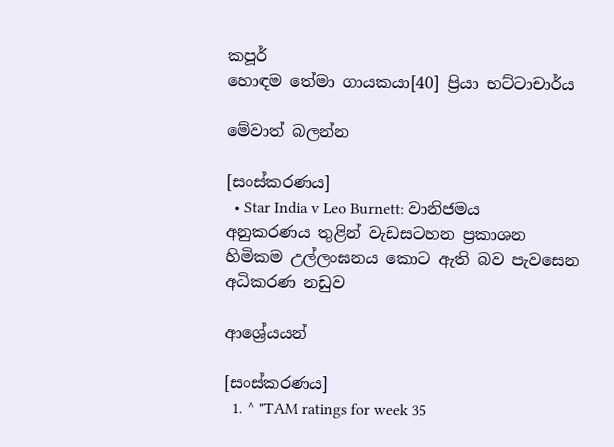කපූර්
හොඳම තේමා ගායකයා[40] ප්‍රියා භට්ටාචාර්ය

මේවාත් බලන්න

[සංස්කරණය]
  • Star India v Leo Burnett: වානිජමය අනුකරණය තුළින් වැඩසටහන ප්‍රකාශන හිමිකම උල්ලංඝනය කොට ඇති බව පැවසෙන අධිකරණ නඩුව

ආශ්‍රේයයන්

[සංස්කරණය]
  1. ^ "TAM ratings for week 35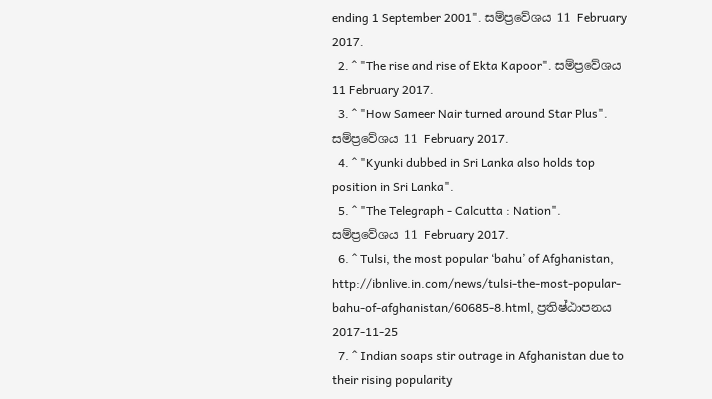ending 1 September 2001". සම්ප්‍රවේශය 11 February 2017.
  2. ^ "The rise and rise of Ekta Kapoor". සම්ප්‍රවේශය 11 February 2017.
  3. ^ "How Sameer Nair turned around Star Plus". සම්ප්‍රවේශය 11 February 2017.
  4. ^ "Kyunki dubbed in Sri Lanka also holds top position in Sri Lanka".
  5. ^ "The Telegraph - Calcutta : Nation". සම්ප්‍රවේශය 11 February 2017.
  6. ^ Tulsi, the most popular ‘bahu’ of Afghanistan, http://ibnlive.in.com/news/tulsi-the-most-popular-bahu-of-afghanistan/60685-8.html, ප්‍රතිෂ්ඨාපනය 2017-11-25
  7. ^ Indian soaps stir outrage in Afghanistan due to their rising popularity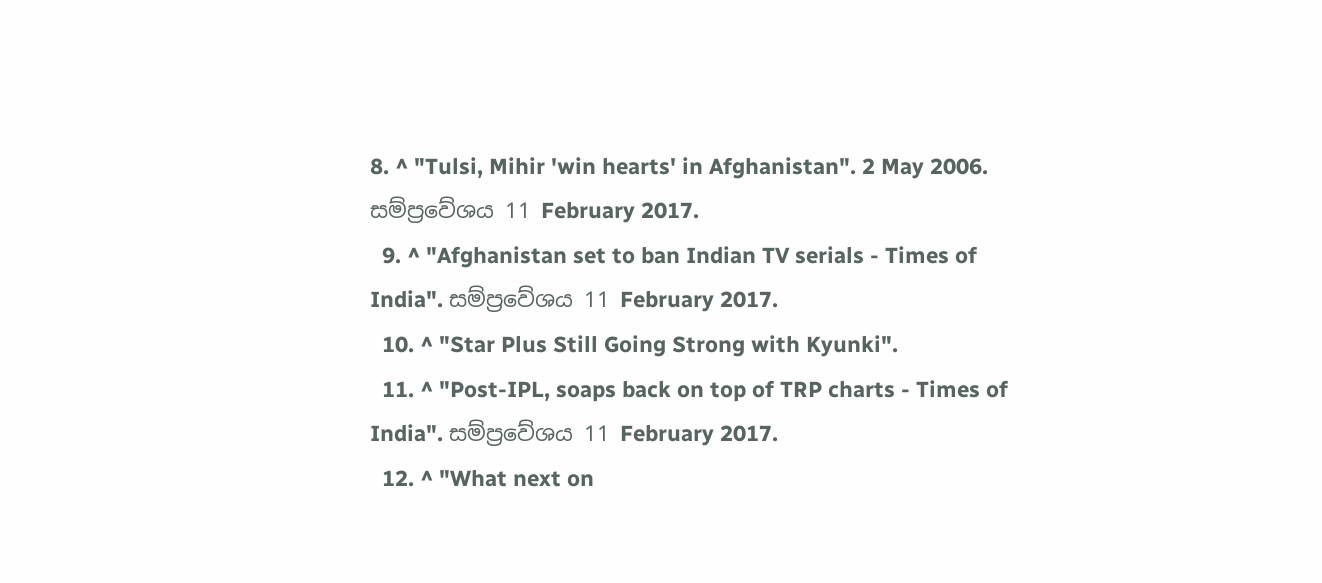8. ^ "Tulsi, Mihir 'win hearts' in Afghanistan". 2 May 2006. සම්ප්‍රවේශය 11 February 2017.
  9. ^ "Afghanistan set to ban Indian TV serials - Times of India". සම්ප්‍රවේශය 11 February 2017.
  10. ^ "Star Plus Still Going Strong with Kyunki".
  11. ^ "Post-IPL, soaps back on top of TRP charts - Times of India". සම්ප්‍රවේශය 11 February 2017.
  12. ^ "What next on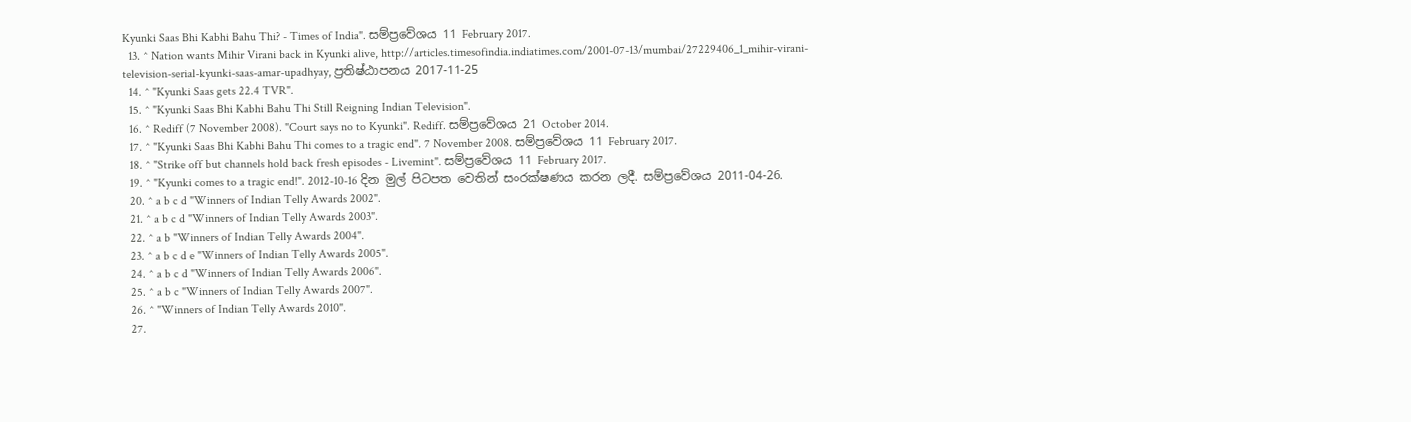Kyunki Saas Bhi Kabhi Bahu Thi? - Times of India". සම්ප්‍රවේශය 11 February 2017.
  13. ^ Nation wants Mihir Virani back in Kyunki alive, http://articles.timesofindia.indiatimes.com/2001-07-13/mumbai/27229406_1_mihir-virani-television-serial-kyunki-saas-amar-upadhyay, ප්‍රතිෂ්ඨාපනය 2017-11-25
  14. ^ "Kyunki Saas gets 22.4 TVR".
  15. ^ "Kyunki Saas Bhi Kabhi Bahu Thi Still Reigning Indian Television".
  16. ^ Rediff (7 November 2008). "Court says no to Kyunki". Rediff. සම්ප්‍රවේශය 21 October 2014.
  17. ^ "Kyunki Saas Bhi Kabhi Bahu Thi comes to a tragic end". 7 November 2008. සම්ප්‍රවේශය 11 February 2017.
  18. ^ "Strike off but channels hold back fresh episodes - Livemint". සම්ප්‍රවේශය 11 February 2017.
  19. ^ "Kyunki comes to a tragic end!". 2012-10-16 දින මුල් පිටපත වෙතින් සංරක්ෂණය කරන ලදී. සම්ප්‍රවේශය 2011-04-26.
  20. ^ a b c d "Winners of Indian Telly Awards 2002".
  21. ^ a b c d "Winners of Indian Telly Awards 2003".
  22. ^ a b "Winners of Indian Telly Awards 2004".
  23. ^ a b c d e "Winners of Indian Telly Awards 2005".
  24. ^ a b c d "Winners of Indian Telly Awards 2006".
  25. ^ a b c "Winners of Indian Telly Awards 2007".
  26. ^ "Winners of Indian Telly Awards 2010".
  27.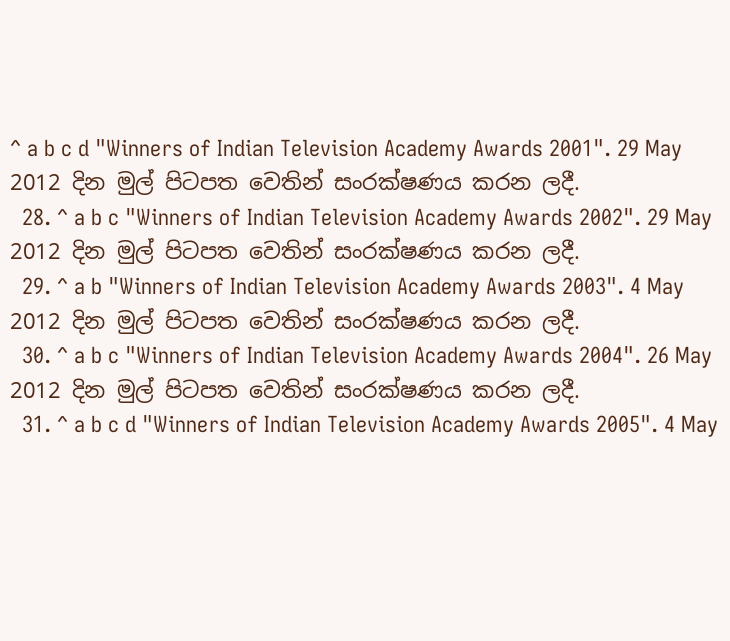^ a b c d "Winners of Indian Television Academy Awards 2001". 29 May 2012 දින මුල් පිටපත වෙතින් සංරක්ෂණය කරන ලදී.
  28. ^ a b c "Winners of Indian Television Academy Awards 2002". 29 May 2012 දින මුල් පිටපත වෙතින් සංරක්ෂණය කරන ලදී.
  29. ^ a b "Winners of Indian Television Academy Awards 2003". 4 May 2012 දින මුල් පිටපත වෙතින් සංරක්ෂණය කරන ලදී.
  30. ^ a b c "Winners of Indian Television Academy Awards 2004". 26 May 2012 දින මුල් පිටපත වෙතින් සංරක්ෂණය කරන ලදී.
  31. ^ a b c d "Winners of Indian Television Academy Awards 2005". 4 May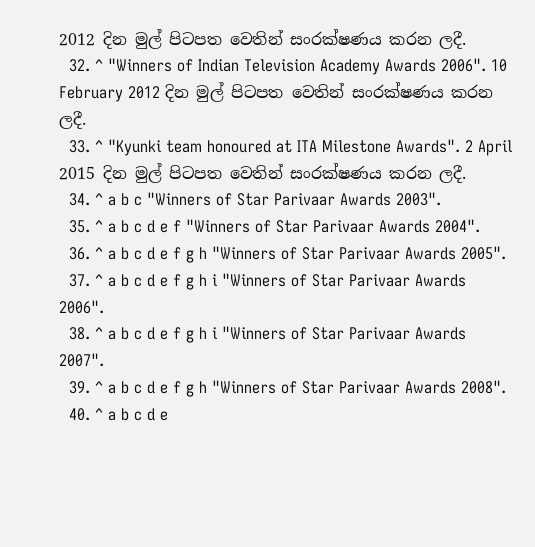2012 දින මුල් පිටපත වෙතින් සංරක්ෂණය කරන ලදී.
  32. ^ "Winners of Indian Television Academy Awards 2006". 10 February 2012 දින මුල් පිටපත වෙතින් සංරක්ෂණය කරන ලදී.
  33. ^ "Kyunki team honoured at ITA Milestone Awards". 2 April 2015 දින මුල් පිටපත වෙතින් සංරක්ෂණය කරන ලදී.
  34. ^ a b c "Winners of Star Parivaar Awards 2003".
  35. ^ a b c d e f "Winners of Star Parivaar Awards 2004".
  36. ^ a b c d e f g h "Winners of Star Parivaar Awards 2005".
  37. ^ a b c d e f g h i "Winners of Star Parivaar Awards 2006".
  38. ^ a b c d e f g h i "Winners of Star Parivaar Awards 2007".
  39. ^ a b c d e f g h "Winners of Star Parivaar Awards 2008".
  40. ^ a b c d e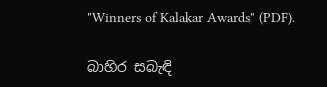"Winners of Kalakar Awards" (PDF).

බාහිර සබැඳි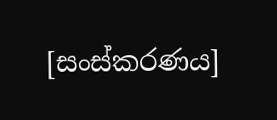[සංස්කරණය]